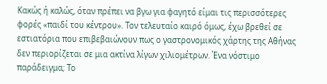Κακώς ή καλώς, όταν πρέπει να βγω για φαγητό είμαι τις περισσότερες φορές «παιδί του κέντρου». Τον τελευταίο καιρό όμως, έχω βρεθεί σε εστιατόρια που επιβεβαιώνουν πως ο γαστρονομικός χάρτης της Αθήνας δεν περιορίζεται σε μια ακτίνα λίγων χιλιομέτρων. Ένα νόστιμο παράδειγμα; Το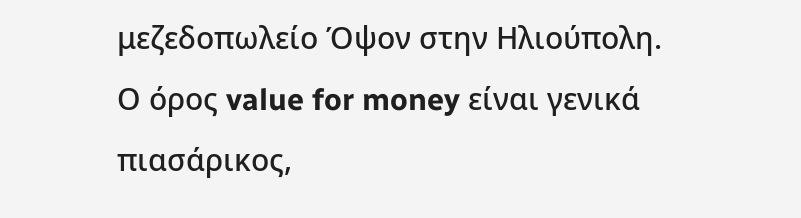μεζεδοπωλείο Όψον στην Ηλιούπολη.
Ο όρος value for money είναι γενικά πιασάρικος,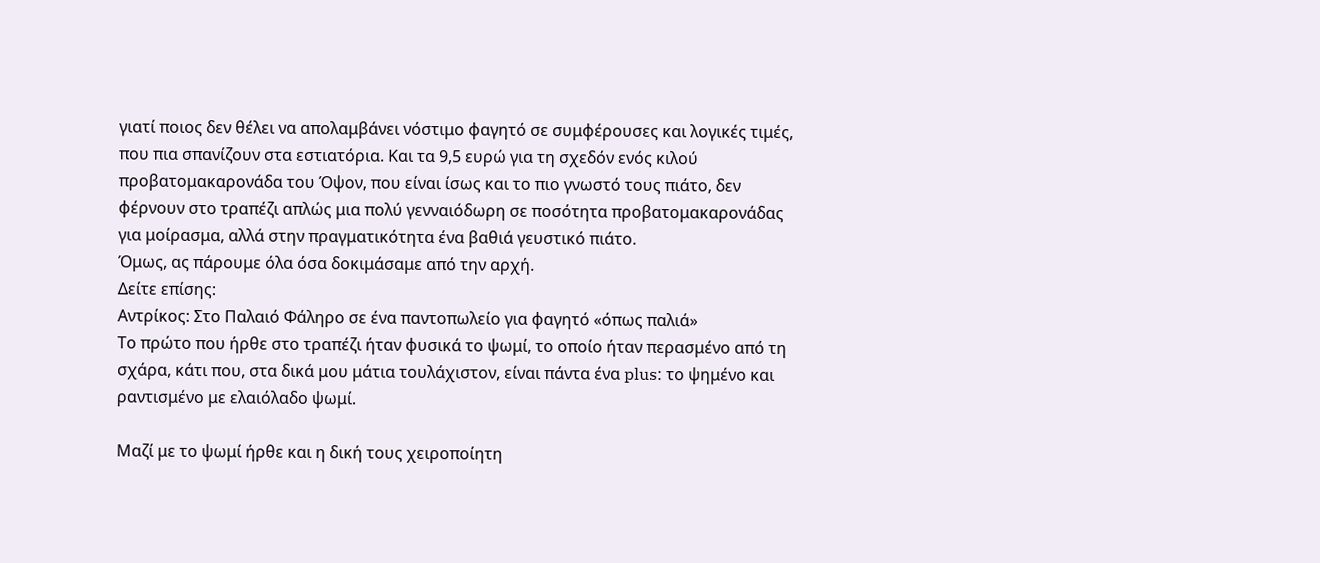γιατί ποιος δεν θέλει να απολαμβάνει νόστιμο φαγητό σε συμφέρουσες και λογικές τιμές, που πια σπανίζουν στα εστιατόρια. Και τα 9,5 ευρώ για τη σχεδόν ενός κιλού προβατομακαρονάδα του Όψον, που είναι ίσως και το πιο γνωστό τους πιάτο, δεν φέρνουν στο τραπέζι απλώς μια πολύ γενναιόδωρη σε ποσότητα προβατομακαρονάδας για μοίρασμα, αλλά στην πραγματικότητα ένα βαθιά γευστικό πιάτο.
Όμως, ας πάρουμε όλα όσα δοκιμάσαμε από την αρχή.
Δείτε επίσης:
Αντρίκος: Στο Παλαιό Φάληρο σε ένα παντοπωλείο για φαγητό «όπως παλιά»
Το πρώτο που ήρθε στο τραπέζι ήταν φυσικά το ψωμί, το οποίο ήταν περασμένο από τη σχάρα, κάτι που, στα δικά μου μάτια τουλάχιστον, είναι πάντα ένα plus: το ψημένο και ραντισμένο με ελαιόλαδο ψωμί.

Μαζί με το ψωμί ήρθε και η δική τους χειροποίητη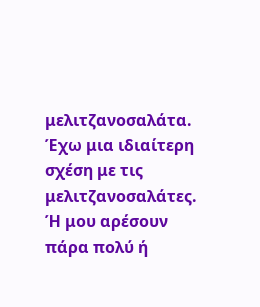μελιτζανοσαλάτα. Έχω μια ιδιαίτερη σχέση με τις μελιτζανοσαλάτες. Ή μου αρέσουν πάρα πολύ ή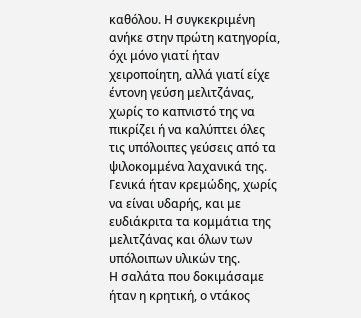καθόλου. Η συγκεκριμένη ανήκε στην πρώτη κατηγορία, όχι μόνο γιατί ήταν χειροποίητη, αλλά γιατί είχε έντονη γεύση μελιτζάνας, χωρίς το καπνιστό της να πικρίζει ή να καλύπτει όλες τις υπόλοιπες γεύσεις από τα ψιλοκομμένα λαχανικά της. Γενικά ήταν κρεμώδης, χωρίς να είναι υδαρής, και με ευδιάκριτα τα κομμάτια της μελιτζάνας και όλων των υπόλοιπων υλικών της.
Η σαλάτα που δοκιμάσαμε ήταν η κρητική, ο ντάκος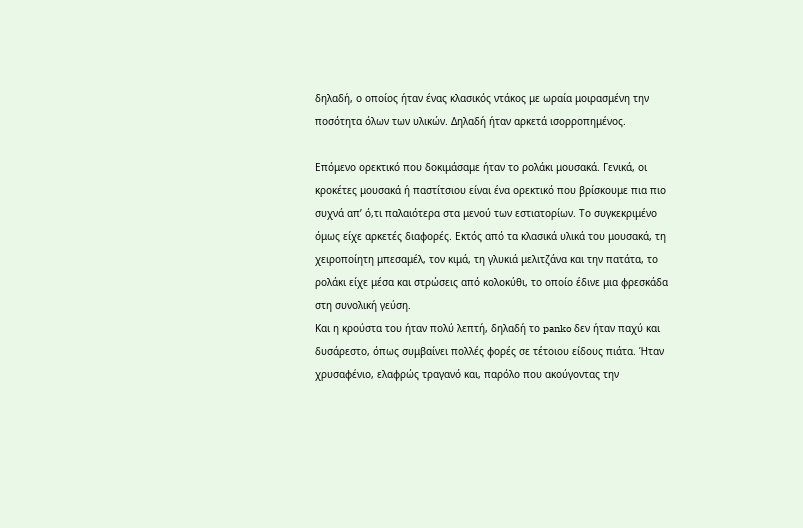δηλαδή, ο οποίος ήταν ένας κλασικός ντάκος με ωραία μοιρασμένη την ποσότητα όλων των υλικών. Δηλαδή ήταν αρκετά ισορροπημένος.

Επόμενο ορεκτικό που δοκιμάσαμε ήταν το ρολάκι μουσακά. Γενικά, οι κροκέτες μουσακά ή παστίτσιου είναι ένα ορεκτικό που βρίσκουμε πια πιο συχνά απ’ ό,τι παλαιότερα στα μενού των εστιατορίων. Το συγκεκριμένο όμως είχε αρκετές διαφορές. Εκτός από τα κλασικά υλικά του μουσακά, τη χειροποίητη μπεσαμέλ, τον κιμά, τη γλυκιά μελιτζάνα και την πατάτα, το ρολάκι είχε μέσα και στρώσεις από κολοκύθι, το οποίο έδινε μια φρεσκάδα στη συνολική γεύση.
Και η κρούστα του ήταν πολύ λεπτή, δηλαδή το panko δεν ήταν παχύ και δυσάρεστο, όπως συμβαίνει πολλές φορές σε τέτοιου είδους πιάτα. Ήταν χρυσαφένιο, ελαφρώς τραγανό και, παρόλο που ακούγοντας την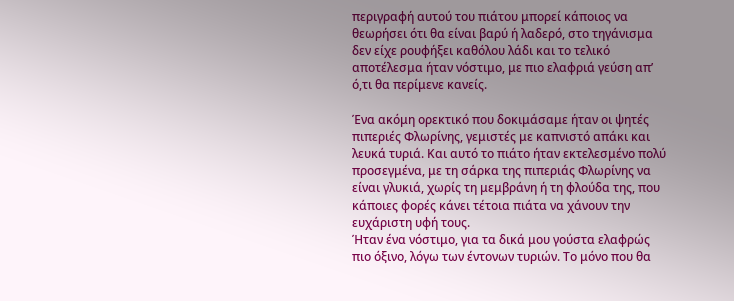περιγραφή αυτού του πιάτου μπορεί κάποιος να θεωρήσει ότι θα είναι βαρύ ή λαδερό, στο τηγάνισμα δεν είχε ρουφήξει καθόλου λάδι και το τελικό αποτέλεσμα ήταν νόστιμο, με πιο ελαφριά γεύση απ’ ό,τι θα περίμενε κανείς.

Ένα ακόμη ορεκτικό που δοκιμάσαμε ήταν οι ψητές πιπεριές Φλωρίνης, γεμιστές με καπνιστό απάκι και λευκά τυριά. Και αυτό το πιάτο ήταν εκτελεσμένο πολύ προσεγμένα, με τη σάρκα της πιπεριάς Φλωρίνης να είναι γλυκιά, χωρίς τη μεμβράνη ή τη φλούδα της, που κάποιες φορές κάνει τέτοια πιάτα να χάνουν την ευχάριστη υφή τους.
Ήταν ένα νόστιμο, για τα δικά μου γούστα ελαφρώς πιο όξινο, λόγω των έντονων τυριών. Το μόνο που θα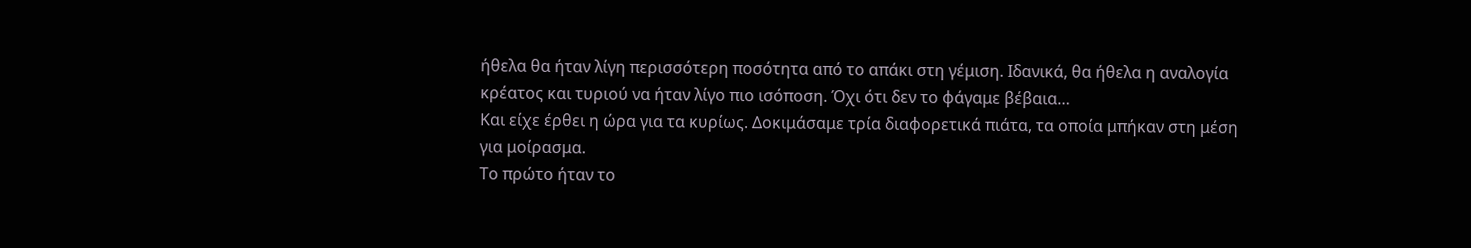ήθελα θα ήταν λίγη περισσότερη ποσότητα από το απάκι στη γέμιση. Ιδανικά, θα ήθελα η αναλογία κρέατος και τυριού να ήταν λίγο πιο ισόποση. Όχι ότι δεν το φάγαμε βέβαια…
Και είχε έρθει η ώρα για τα κυρίως. Δοκιμάσαμε τρία διαφορετικά πιάτα, τα οποία μπήκαν στη μέση για μοίρασμα.
Το πρώτο ήταν το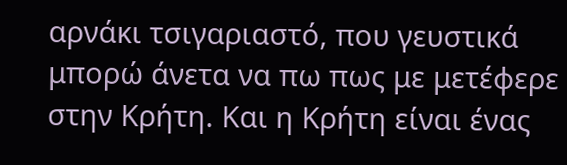αρνάκι τσιγαριαστό, που γευστικά μπορώ άνετα να πω πως με μετέφερε στην Κρήτη. Και η Κρήτη είναι ένας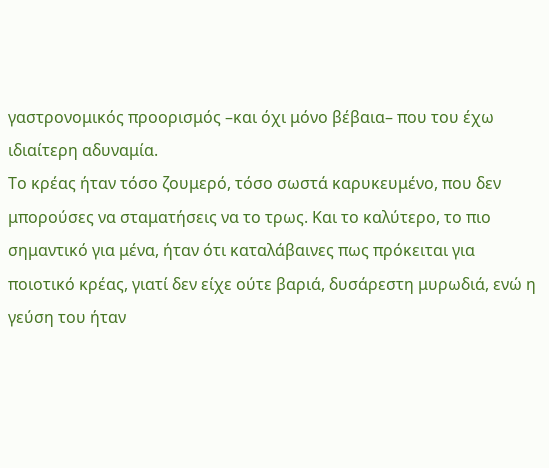γαστρονομικός προορισμός –και όχι μόνο βέβαια– που του έχω ιδιαίτερη αδυναμία.
Το κρέας ήταν τόσο ζουμερό, τόσο σωστά καρυκευμένο, που δεν μπορούσες να σταματήσεις να το τρως. Και το καλύτερο, το πιο σημαντικό για μένα, ήταν ότι καταλάβαινες πως πρόκειται για ποιοτικό κρέας, γιατί δεν είχε ούτε βαριά, δυσάρεστη μυρωδιά, ενώ η γεύση του ήταν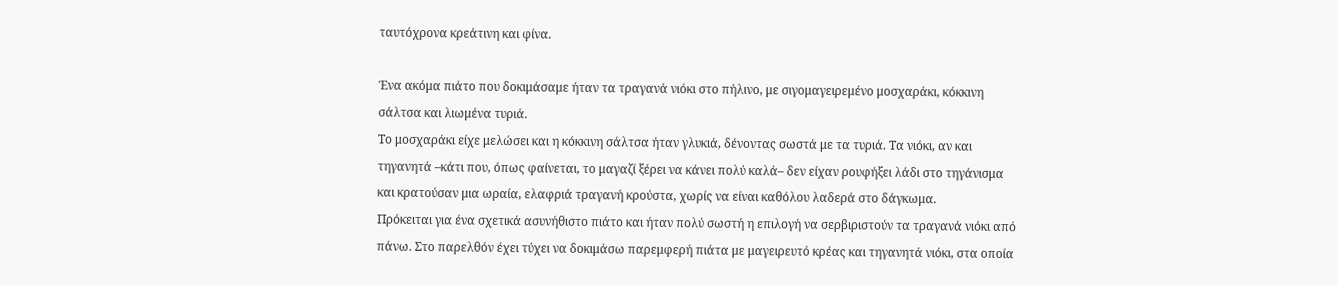ταυτόχρονα κρεάτινη και φίνα.

Ένα ακόμα πιάτο που δοκιμάσαμε ήταν τα τραγανά νιόκι στο πήλινο, με σιγομαγειρεμένο μοσχαράκι, κόκκινη σάλτσα και λιωμένα τυριά.
Το μοσχαράκι είχε μελώσει και η κόκκινη σάλτσα ήταν γλυκιά, δένοντας σωστά με τα τυριά. Τα νιόκι, αν και τηγανητά –κάτι που, όπως φαίνεται, το μαγαζί ξέρει να κάνει πολύ καλά– δεν είχαν ρουφήξει λάδι στο τηγάνισμα και κρατούσαν μια ωραία, ελαφριά τραγανή κρούστα, χωρίς να είναι καθόλου λαδερά στο δάγκωμα.
Πρόκειται για ένα σχετικά ασυνήθιστο πιάτο και ήταν πολύ σωστή η επιλογή να σερβιριστούν τα τραγανά νιόκι από πάνω. Στο παρελθόν έχει τύχει να δοκιμάσω παρεμφερή πιάτα με μαγειρευτό κρέας και τηγανητά νιόκι, στα οποία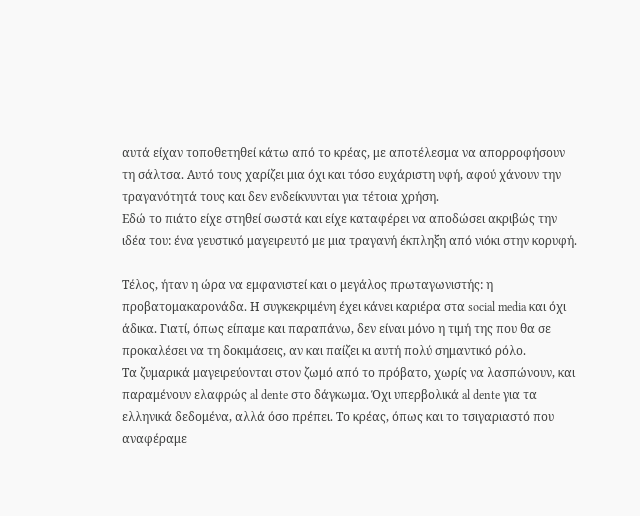αυτά είχαν τοποθετηθεί κάτω από το κρέας, με αποτέλεσμα να απορροφήσουν τη σάλτσα. Αυτό τους χαρίζει μια όχι και τόσο ευχάριστη υφή, αφού χάνουν την τραγανότητά τους και δεν ενδείκνυνται για τέτοια χρήση.
Εδώ το πιάτο είχε στηθεί σωστά και είχε καταφέρει να αποδώσει ακριβώς την ιδέα του: ένα γευστικό μαγειρευτό με μια τραγανή έκπληξη από νιόκι στην κορυφή.

Τέλος, ήταν η ώρα να εμφανιστεί και ο μεγάλος πρωταγωνιστής: η προβατομακαρονάδα. Η συγκεκριμένη έχει κάνει καριέρα στα social media και όχι άδικα. Γιατί, όπως είπαμε και παραπάνω, δεν είναι μόνο η τιμή της που θα σε προκαλέσει να τη δοκιμάσεις, αν και παίζει κι αυτή πολύ σημαντικό ρόλο.
Τα ζυμαρικά μαγειρεύονται στον ζωμό από το πρόβατο, χωρίς να λασπώνουν, και παραμένουν ελαφρώς al dente στο δάγκωμα. Όχι υπερβολικά al dente για τα ελληνικά δεδομένα, αλλά όσο πρέπει. Το κρέας, όπως και το τσιγαριαστό που αναφέραμε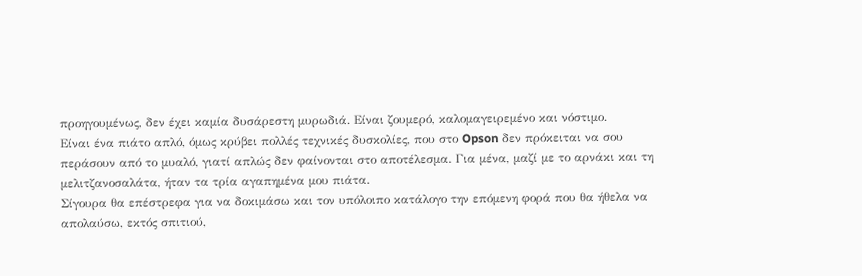προηγουμένως, δεν έχει καμία δυσάρεστη μυρωδιά. Είναι ζουμερό, καλομαγειρεμένο και νόστιμο.
Είναι ένα πιάτο απλό, όμως κρύβει πολλές τεχνικές δυσκολίες, που στο Opson δεν πρόκειται να σου περάσουν από το μυαλό, γιατί απλώς δεν φαίνονται στο αποτέλεσμα. Για μένα, μαζί με το αρνάκι και τη μελιτζανοσαλάτα, ήταν τα τρία αγαπημένα μου πιάτα.
Σίγουρα θα επέστρεφα για να δοκιμάσω και τον υπόλοιπο κατάλογο την επόμενη φορά που θα ήθελα να απολαύσω, εκτός σπιτιού,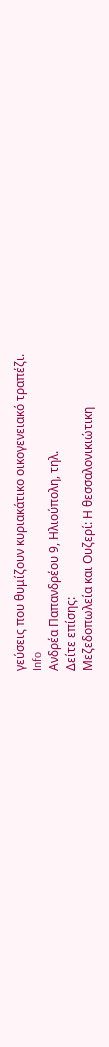γεύσεις που θυμίζουν κυριακάτικο οικογενειακό τραπέζι.
Info
Ανδρέα Παπανδρέου 9, Ηλιούπολη, τηλ.
Δείτε επίσης:
Μεζεδοπωλεία και Ουζερί: Η θεσσαλονικιώτικη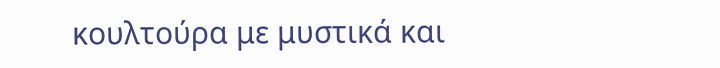κουλτούρα με μυστικά και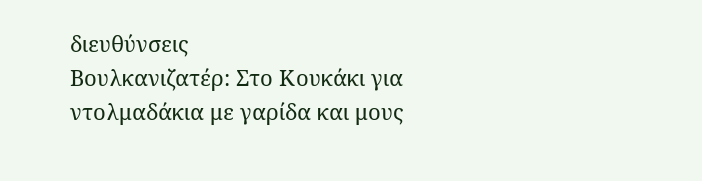διευθύνσεις
Βουλκανιζατέρ: Στο Κουκάκι για ντολμαδάκια με γαρίδα και μους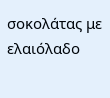σοκολάτας με ελαιόλαδο